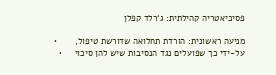פסיכיאטריה קהילתית: ג‘רלד קפלן

מניעה ראשונית: הורדת תחלואה שדורשת טיפול,       •
על-ידי כך שפועלים נגד הנסיבות שיש להן סיכוי     •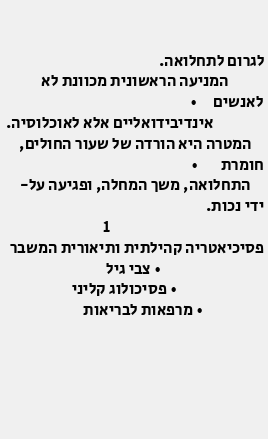לגרום לתחלואה.
           המניעה הראשונית מכוונת לא לאנשים     •
                אינדיבידואליים אלא לאוכלוסיה.
    המטרה היא הורדה של שעור החולים, חומרת       •
    התחלואה, משך המחלה, ופגיעה על-ידי נכות.
                                                1
פסיכיאטריה קהילתית ותיאורית המשבר
                                • צבי גיל
                           • פסיכולוג קליני
                   • מרפאות לבריאות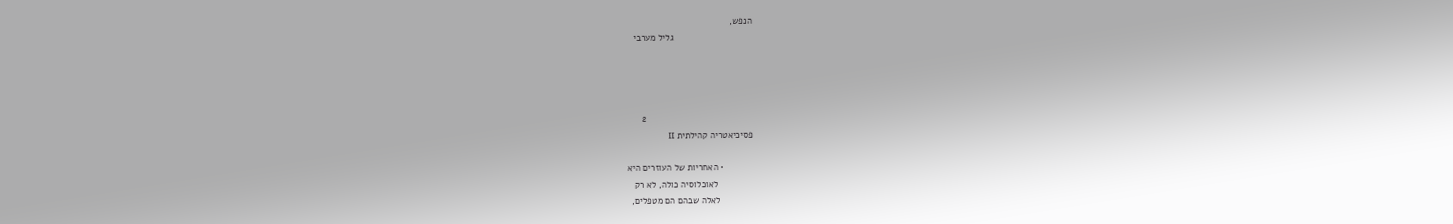הנפש,
                               גליל מערבי




                                          2
פסיכיאטריה קהילתית II

            • האחריות של העוזרים היא
              לאוכלוסיה כולה, לא רק
             לאלה שבהם הם מטפלים,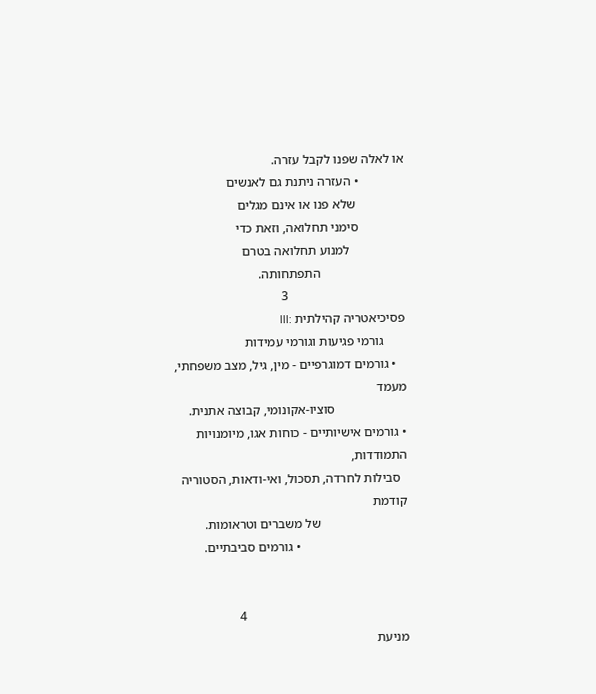או לאלה שפנו לקבל עזרה.
              • העזרה ניתנת גם לאנשים
               שלא פנו או אינם מגלים
              סימני תחלואה, וזאת כדי
                 למנוע תחלואה בטרם
                          התפתחותה.
                                    3
פסיכיאטריה קהילתית :III
       גורמי פגיעות וגורמי עמידות
   • גורמים דמוגרפיים - מין, גיל, מצב משפחתי, מעמד
                      סוציו-אקונומי, קבוצה אתנית.
• גורמים אישיותיים - כוחות אגו, מיומנויות התמודדות,
  סבילות לחרדה, תסכול, ואי-ודאות, הסטוריה קודמת
                           של משברים וטראומות.
                                 • גורמים סביבתיים.


                                                  4
מניעת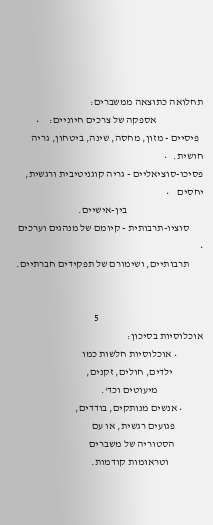תחלואה כתוצאה ממשברים:
                       אספקה של צרכים חיוניים:     •
  פיסיים - מזון, מחסה, שינה, ביטחון, גריה חושית.   •
פסיכו-סוציאליים - גריה קוגניטיבית ורגשית, יחסים    •
                                     בין-אישיים.
       סוציו-תרבותית - קיומם של מנהגים וערכים      •
       תרבותיים, ושימורם של תפקידים חברתיים.


                                                   5
אוכלוסיות בסיכון:
             • אוכלוסיות חלשות כמו
               ילדים, חולים, זקנים,
                      מיעוטים וכד‘.
          • אנשים מנותקים, בודדים,
              פגועים רגשית, או עם
              הסטוריה של משברים
                 וטראומות קודמות.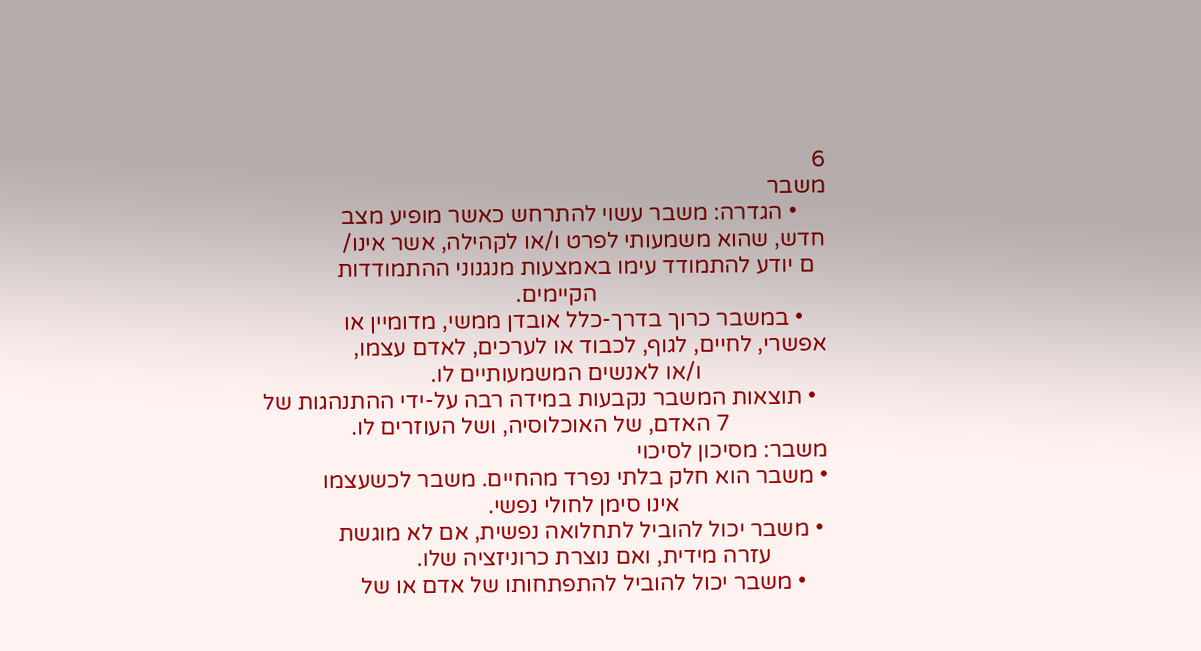6
משבר
     • הגדרה: משבר עשוי להתרחש כאשר מופיע מצב
חדש, שהוא משמעותי לפרט ו/או לקהילה, אשר אינו/
  ם יודע להתמודד עימו באמצעות מנגנוני ההתמודדות
                                        הקיימים.
    • במשבר כרוך בדרך-כלל אובדן ממשי, מדומיין או
אפשרי, לחיים, לגוף, לכבוד או לערכים, לאדם עצמו,
                      ו/או לאנשים המשמעותיים לו.
  • תוצאות המשבר נקבעות במידה רבה על-ידי ההתנהגות של
                 7 האדם, של האוכלוסיה, ושל העוזרים לו.
משבר: מסיכון לסיכוי
• משבר הוא חלק בלתי נפרד מהחיים. משבר לכשעצמו
                          אינו סימן לחולי נפשי.
 • משבר יכול להוביל לתחלואה נפשית, אם לא מוגשת
          עזרה מידית, ואם נוצרת כרוניזציה שלו.
    • משבר יכול להוביל להתפתחותו של אדם או של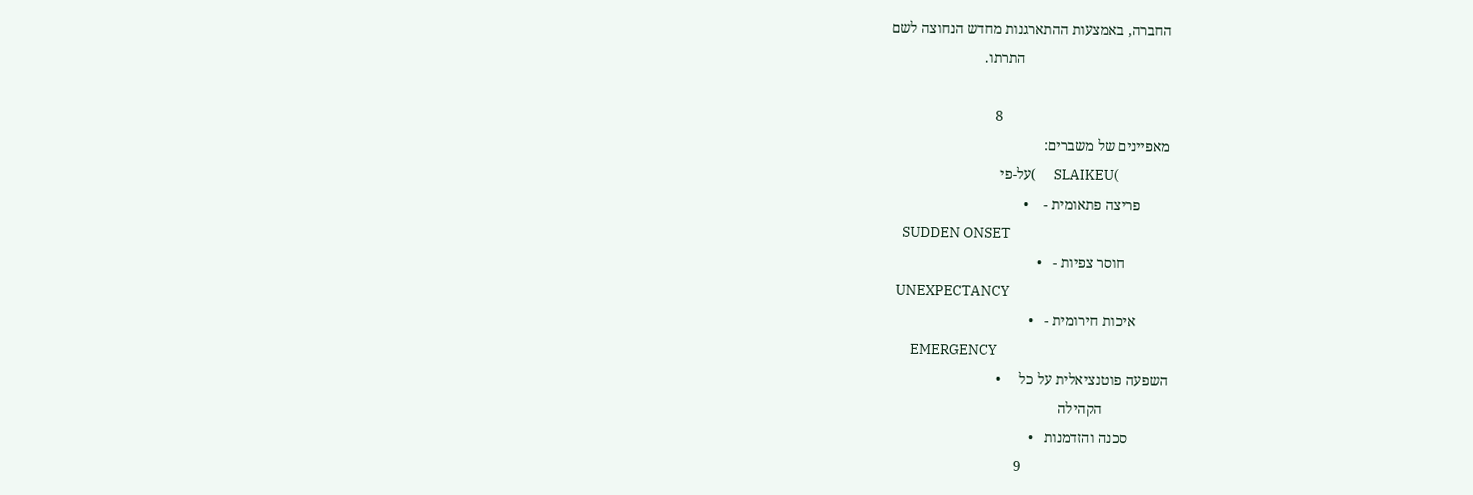החברה, באמצעות ההתארגנות מחדש הנחוצה לשם
                                        התרתו.

                                              8
מאפיינים של משברים:
                 )SLAIKEU      )על-פי
        פריצה פתאומית -    •
    SUDDEN ONSET
            חוסר צפיות -   •
  UNEXPECTANCY
         איכות חירומית -   •
       EMERGENCY
השפעה פוטנציאלית על כל     •
                  הקהילה
           סכנה והזדמנות   •
                                        9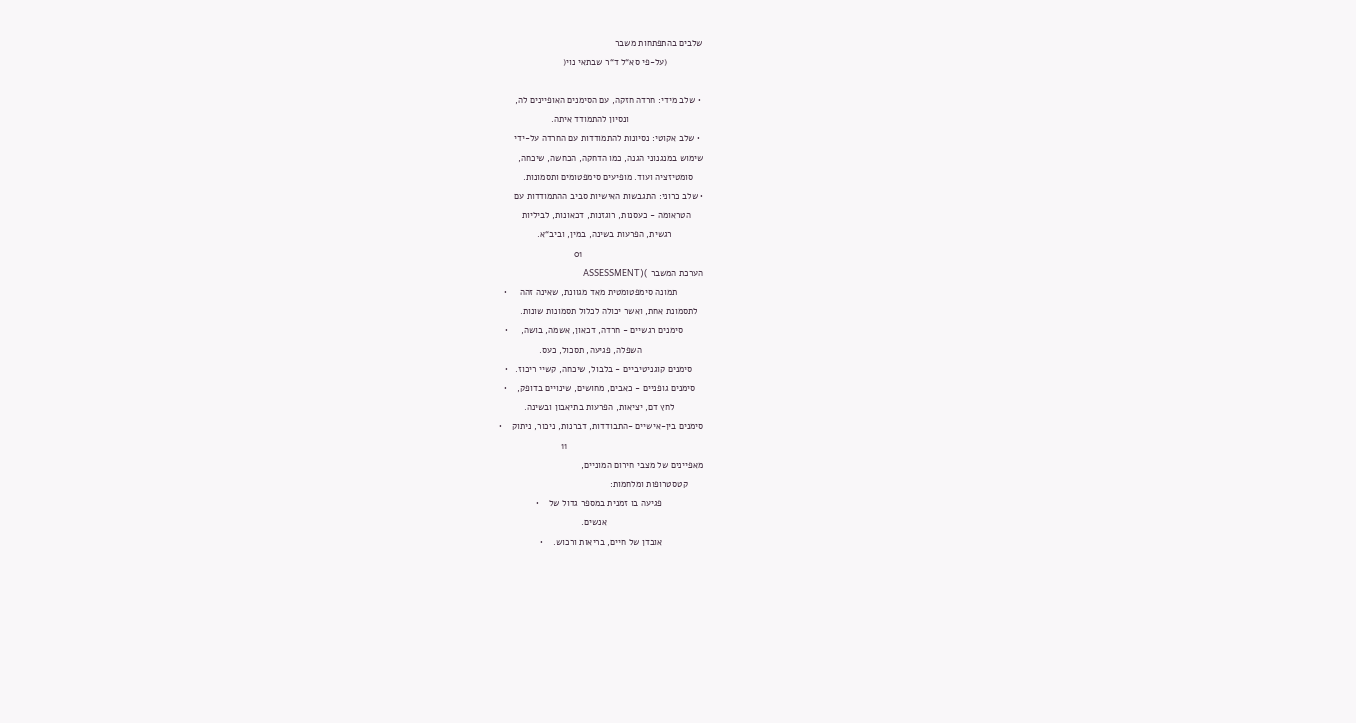שלבים בהתפתחות משבר
              (על-פי סא“ל ד“ר שבתאי נוי(

 • שלב מידי: חרדה חזקה, עם הסימנים האופיינים לה,
                             ונסיון להתמודד איתה.
 • שלב אקוטי: נסיונות להתמודדות עם החרדה על-ידי
שימוש במנגנוני הגנה, כמו הדחקה, הכחשה, שיכחה,
    סומטיזציה ועוד. מופיעים סימפטומים ותסמונות.
• שלב כרוני: התגבשות האישיות סביב ההתמודדות עם
     הטראומה - כעסנות, רוגזנות, דכאונות, לביליות
            רגשית, הפרעות בשינה, במין, וביב“א.
                                               01
הערכת המשבר )(ASSESSMENT
          תמונה סימפטומטית מאד מגוונת, שאינה זהה     •
  לתסמונת אחת, ואשר יכולה לכלול תסמונות שונות.
        סימנים רגשיים - חרדה, דכאון, אשמה, בושה,     •
                        השפלה, פגיעה, תסכול, כעס.
    סימנים קוגניטיביים - בלבול, שיכחה, קשיי ריכוז.   •
   סימנים גופניים - כאבים, מחושים, שינויים בדופק,    •
           לחץ דם, יציאות, הפרעות בתיאבון ובשינה.
סימנים בין-אישיים -התבודדות, דברנות, ניכור, ניתוק    •
                                                     11
מאפיינים של מצבי חירום המוניים,
      קטסטרופות ומלחמות:
                פגיעה בו זמנית במספר גדול של    •
                                      אנשים.
                אובדן של חיים, בריאות ורכוש.    •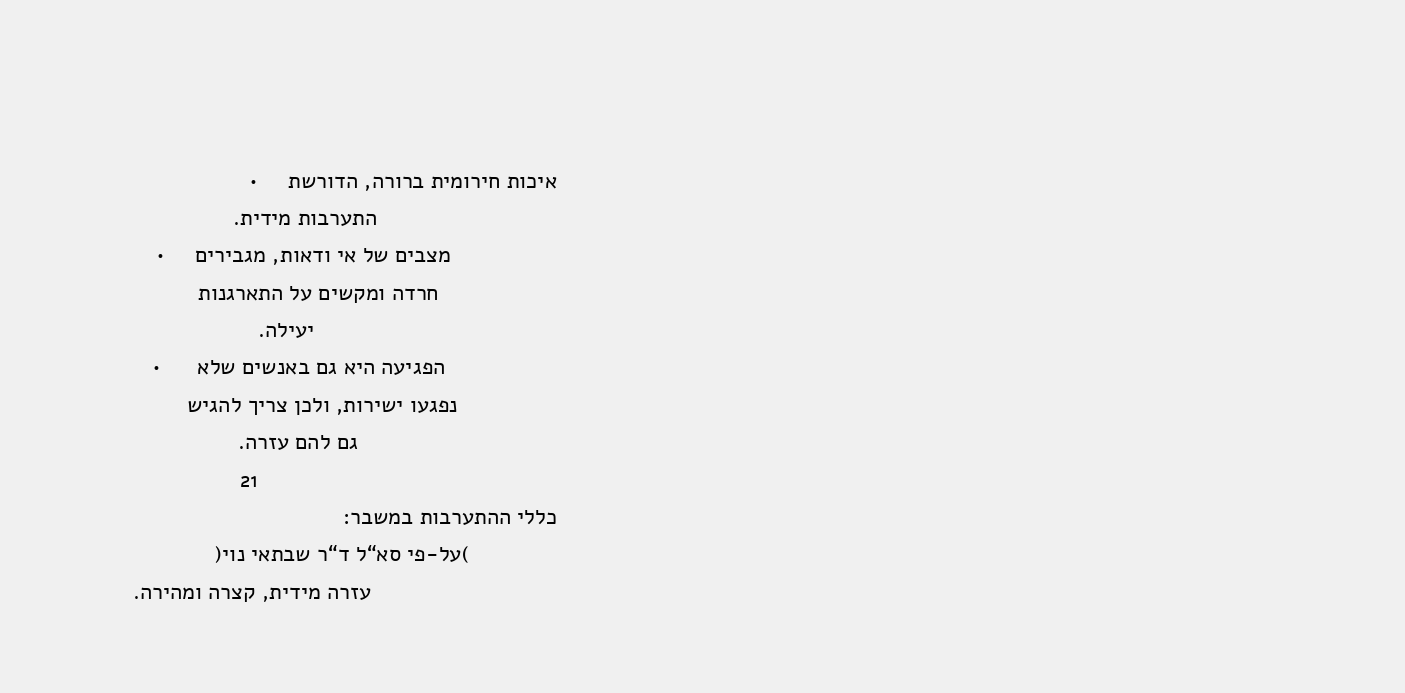איכות חירומית ברורה, הדורשת     •
                             התערבות מידית.
                 מצבים של אי ודאות, מגבירים     •
                   חרדה ומקשים על התארגנות
                                       יעילה.
                  הפגיעה היא גם באנשים שלא      •
                נפגעו ישירות, ולכן צריך להגיש
                                גם להם עזרה.
                                                21
כללי ההתערבות במשבר:
              )על-פי סא“ל ד“ר שבתאי נוי(
                              עזרה מידית, קצרה ומהירה.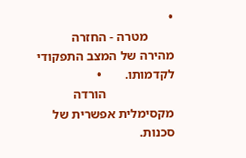•
        מטרה - החזרה מהירה של המצב התפקודי לקדמותו.       •
                     הורדה מקסימלית אפשרית של סכנות.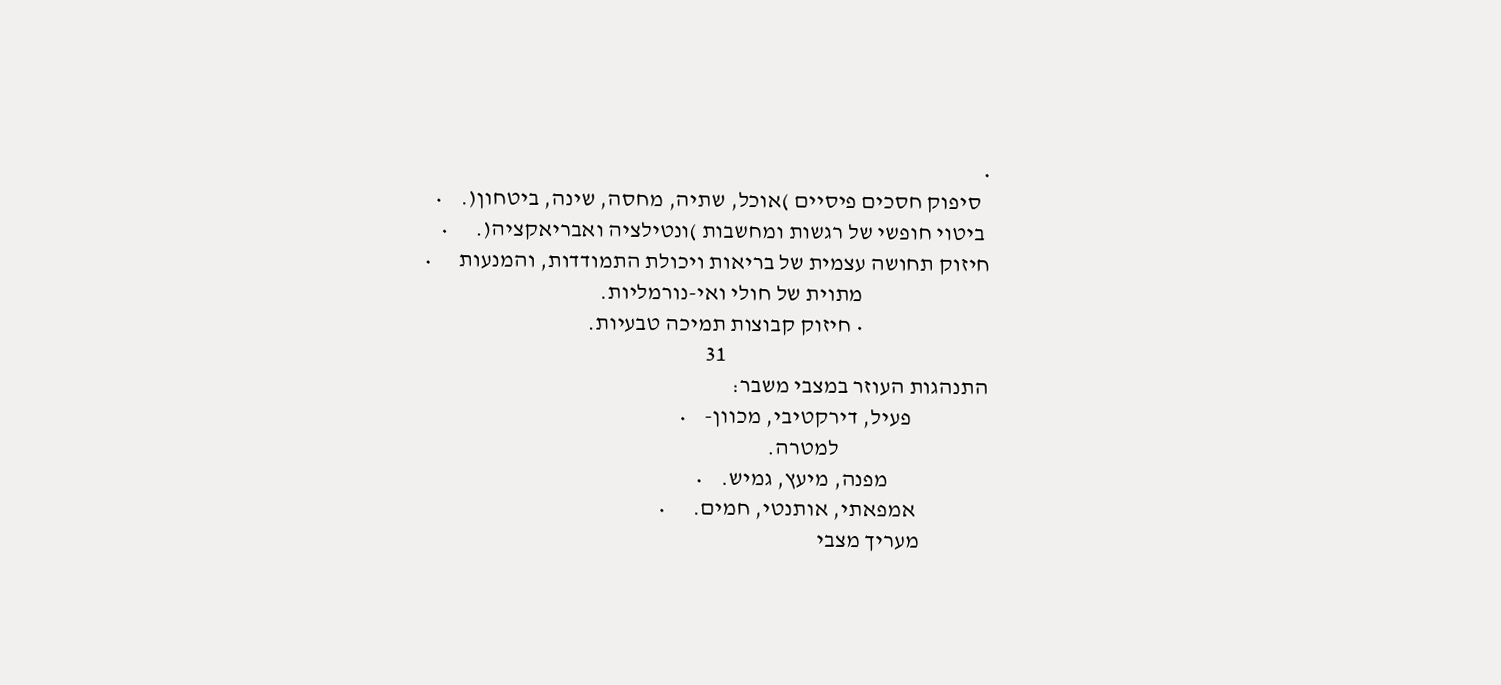•
  סיפוק חסכים פיסיים )אוכל, שתיה, מחסה, שינה, ביטחון(.    •
 ביטוי חופשי של רגשות ומחשבות )ונטילציה ואבריאקציה(.      •
חיזוק תחושה עצמית של בריאות ויכולת התמודדות, והמנעות      •
                            מתוית של חולי ואי-נורמליות.
                            • חיזוק קבוצות תמיכה טבעיות.
                                                          31
התנהגות העוזר במצבי משבר:
                 פעיל, דירקטיבי, מכוון-    •
                                 למטרה.
                      מפנה, מיעץ, גמיש.    •
                אמפאתי, אותנטי, חמים.      •
               מעריך מצבי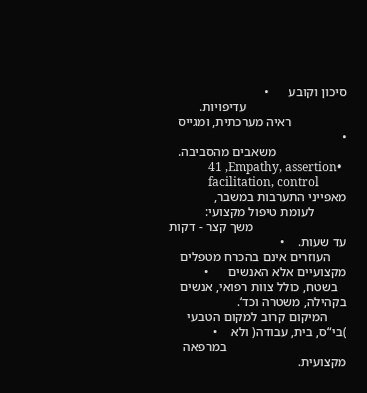סיכון וקובע      •
                               עדיפויות.
                 ראיה מערכתית, ומגייס      •
                      משאבים מהסביבה.
             41 ,Empathy, assertion•
             facilitation, control
מאפייני התערבות במשבר,
          לעומת טיפול מקצועי:
                             משך קצר - דקות עד שעות.    •
     העוזרים אינם בהכרח מטפלים מקצועיים אלא האנשים      •
   בשטח, כולל צוות רפואי, אנשים בקהילה, משטרה וכד‘.
      המיקום קרוב למקום הטבעי )בי“ס, בית, עבודה( ולא    •
                                     במרפאה מקצועית.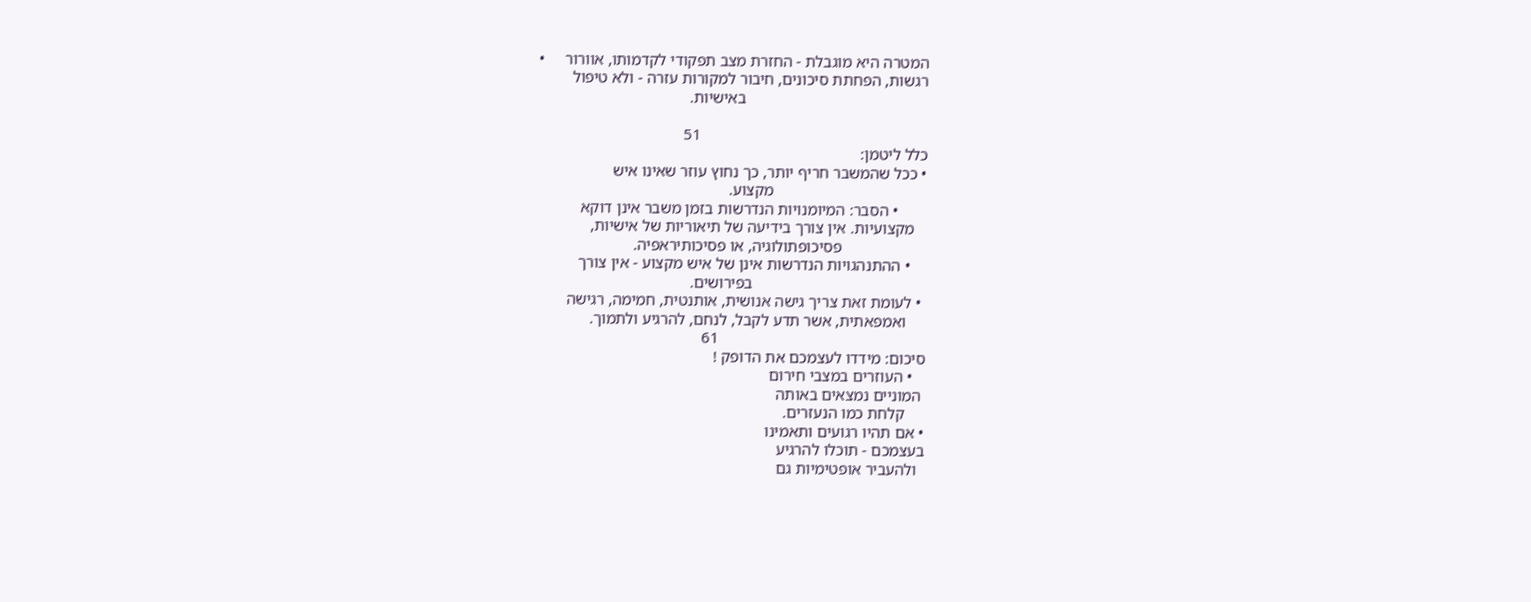המטרה היא מוגבלת - החזרת מצב תפקודי לקדמותו, אוורור     •
רגשות, הפחתת סיכונים, חיבור למקורות עזרה - ולא טיפול
                                             באישיות.

                                                        51
כלל ליטמן:
• ככל שהמשבר חריף יותר, כך נחוץ עוזר שאינו איש
                                      מקצוע.
       • הסבר: המיומנויות הנדרשות בזמן משבר אינן דוקא
   מקצועיות. אין צורך בידיעה של תיאוריות של אישיות,
                     פסיכופתולוגיה, או פסיכותיראפיה.
    • ההתנהגויות הנדרשות אינן של איש מקצוע - אין צורך
                                           בפירושים.
 • לעומת זאת צריך גישה אנושית, אותנטית, חמימה, רגישה
     ואמפאתית, אשר תדע לקבל, לנחם, להרגיע ולתמוך.
                                                   61
סיכום: מידדו לעצמכם את הדופק !
   • העוזרים במצבי חירום
 המוניים נמצאים באותה
     קלחת כמו הנעזרים.
• אם תהיו רגועים ותאמינו
בעצמכם - תוכלו להרגיע
  ולהעביר אופטימיות גם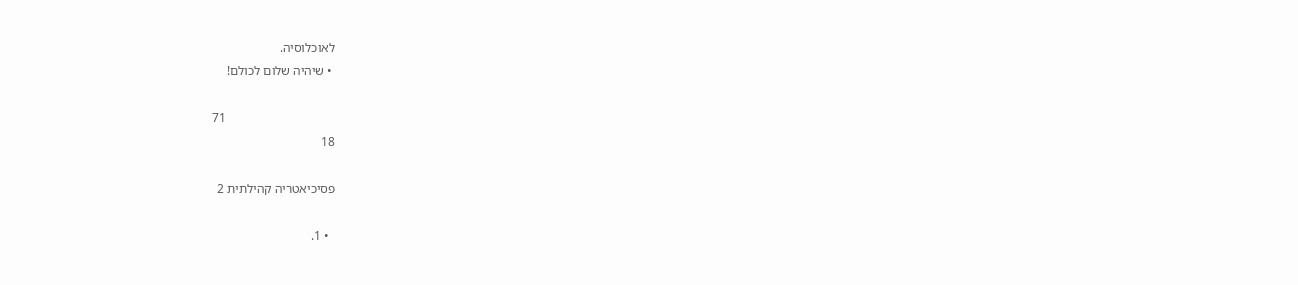לאוכלוסיה.
 • שיהיה שלום לכולם!

                                  71
18

פסיכיאטריה קהילתית 2

  • 1.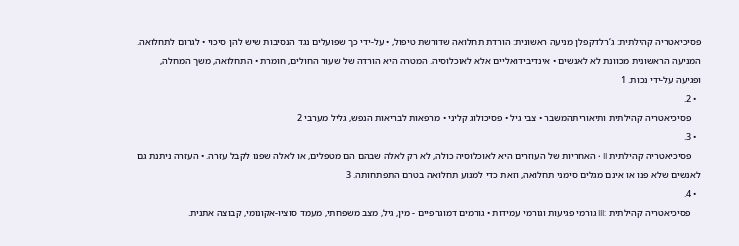פסיכיאטריה קהילתית: ג‘רלדקפלן מניעה ראשונית: הורדת תחלואה שדורשת טיפול, • על-ידי כך שפועלים נגד הנסיבות שיש להן סיכוי • לגרום לתחלואה. המניעה הראשונית מכוונת לא לאנשים • אינדיבידואליים אלא לאוכלוסיה. המטרה היא הורדה של שעור החולים, חומרת • התחלואה, משך המחלה, ופגיעה על-ידי נכות. 1
  • 2.
    פסיכיאטריה קהילתית ותיאוריתהמשבר • צבי גיל • פסיכולוג קליני • מרפאות לבריאות הנפש, גליל מערבי 2
  • 3.
    פסיכיאטריה קהילתית II • האחריות של העוזרים היא לאוכלוסיה כולה, לא רק לאלה שבהם הם מטפלים, או לאלה שפנו לקבל עזרה. • העזרה ניתנת גם לאנשים שלא פנו או אינם מגלים סימני תחלואה, וזאת כדי למנוע תחלואה בטרם התפתחותה. 3
  • 4.
    פסיכיאטריה קהילתית :III גורמי פגיעות וגורמי עמידות • גורמים דמוגרפיים - מין, גיל, מצב משפחתי, מעמד סוציו-אקונומי, קבוצה אתנית.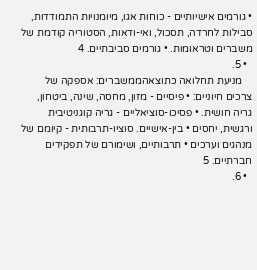• גורמים אישיותיים - כוחות אגו, מיומנויות התמודדות, סבילות לחרדה, תסכול, ואי-ודאות, הסטוריה קודמת של משברים וטראומות. • גורמים סביבתיים. 4
  • 5.
    מניעת תחלואה כתוצאהממשברים: אספקה של צרכים חיוניים: • פיסיים - מזון, מחסה, שינה, ביטחון, גריה חושית. • פסיכו-סוציאליים - גריה קוגניטיבית ורגשית, יחסים • בין-אישיים. סוציו-תרבותית - קיומם של מנהגים וערכים • תרבותיים, ושימורם של תפקידים חברתיים. 5
  • 6.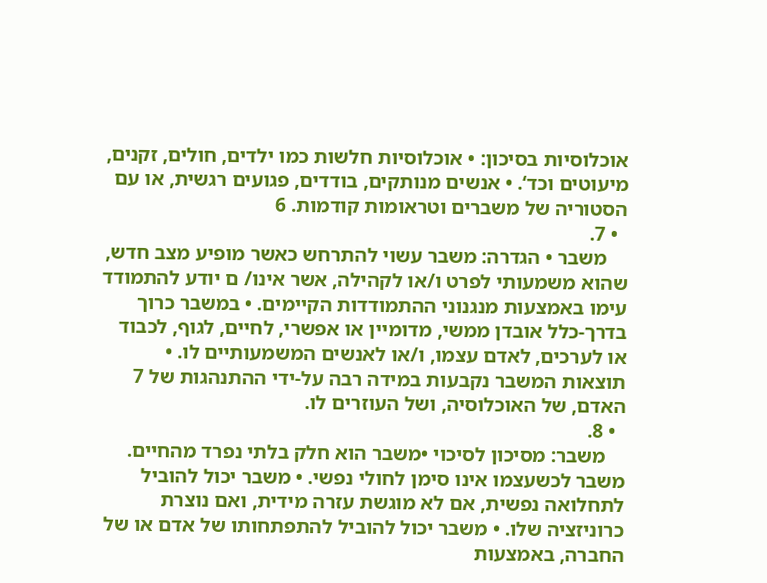אוכלוסיות בסיכון: • אוכלוסיות חלשות כמו ילדים, חולים, זקנים, מיעוטים וכד‘. • אנשים מנותקים, בודדים, פגועים רגשית, או עם הסטוריה של משברים וטראומות קודמות. 6
  • 7.
    משבר • הגדרה: משבר עשוי להתרחש כאשר מופיע מצב חדש, שהוא משמעותי לפרט ו/או לקהילה, אשר אינו/ ם יודע להתמודד עימו באמצעות מנגנוני ההתמודדות הקיימים. • במשבר כרוך בדרך-כלל אובדן ממשי, מדומיין או אפשרי, לחיים, לגוף, לכבוד או לערכים, לאדם עצמו, ו/או לאנשים המשמעותיים לו. • תוצאות המשבר נקבעות במידה רבה על-ידי ההתנהגות של 7 האדם, של האוכלוסיה, ושל העוזרים לו.
  • 8.
    משבר: מסיכון לסיכוי •משבר הוא חלק בלתי נפרד מהחיים. משבר לכשעצמו אינו סימן לחולי נפשי. • משבר יכול להוביל לתחלואה נפשית, אם לא מוגשת עזרה מידית, ואם נוצרת כרוניזציה שלו. • משבר יכול להוביל להתפתחותו של אדם או של החברה, באמצעות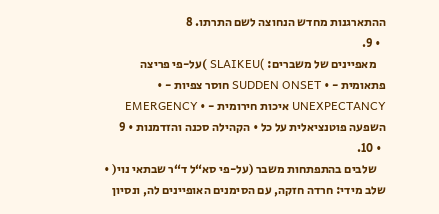ההתארגנות מחדש הנחוצה לשם התרתו. 8
  • 9.
    מאפיינים של משברים: )SLAIKEU )על-פי פריצה פתאומית - • SUDDEN ONSET חוסר צפיות - • UNEXPECTANCY איכות חירומית - • EMERGENCY השפעה פוטנציאלית על כל • הקהילה סכנה והזדמנות • 9
  • 10.
    שלבים בהתפתחות משבר (על-פי סא“ל ד“ר שבתאי נוי( • שלב מידי: חרדה חזקה, עם הסימנים האופיינים לה, ונסיון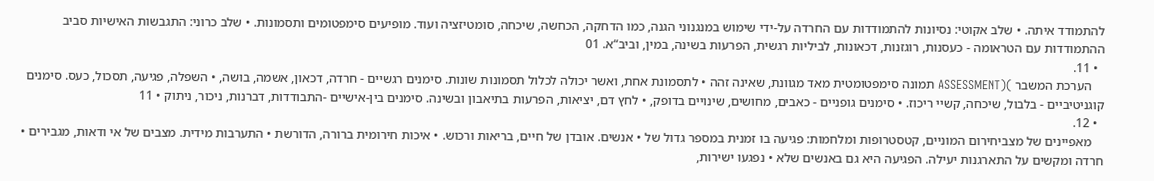להתמודד איתה. • שלב אקוטי: נסיונות להתמודדות עם החרדה על-ידי שימוש במנגנוני הגנה, כמו הדחקה, הכחשה, שיכחה, סומטיזציה ועוד. מופיעים סימפטומים ותסמונות. • שלב כרוני: התגבשות האישיות סביב ההתמודדות עם הטראומה - כעסנות, רוגזנות, דכאונות, לביליות רגשית, הפרעות בשינה, במין, וביב“א. 01
  • 11.
    הערכת המשבר )(ASSESSMENT תמונה סימפטומטית מאד מגוונת, שאינה זהה • לתסמונת אחת, ואשר יכולה לכלול תסמונות שונות. סימנים רגשיים - חרדה, דכאון, אשמה, בושה, • השפלה, פגיעה, תסכול, כעס. סימנים קוגניטיביים - בלבול, שיכחה, קשיי ריכוז. • סימנים גופניים - כאבים, מחושים, שינויים בדופק, • לחץ דם, יציאות, הפרעות בתיאבון ובשינה. סימנים בין-אישיים -התבודדות, דברנות, ניכור, ניתוק • 11
  • 12.
    מאפיינים של מצביחירום המוניים, קטסטרופות ומלחמות: פגיעה בו זמנית במספר גדול של • אנשים. אובדן של חיים, בריאות ורכוש. • איכות חירומית ברורה, הדורשת • התערבות מידית. מצבים של אי ודאות, מגבירים • חרדה ומקשים על התארגנות יעילה. הפגיעה היא גם באנשים שלא • נפגעו ישירות,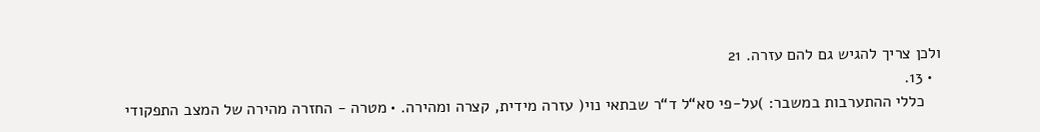ולכן צריך להגיש גם להם עזרה. 21
  • 13.
    כללי ההתערבות במשבר: )על-פי סא“ל ד“ר שבתאי נוי( עזרה מידית, קצרה ומהירה. • מטרה - החזרה מהירה של המצב התפקודי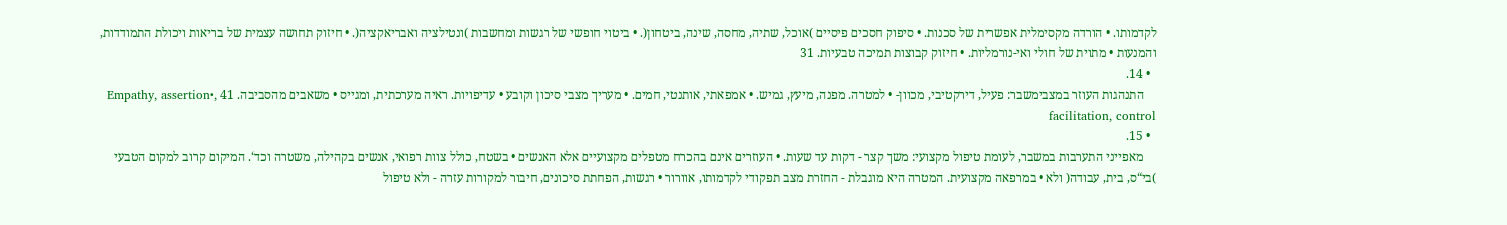לקדמותו. • הורדה מקסימלית אפשרית של סכנות. • סיפוק חסכים פיסיים )אוכל, שתיה, מחסה, שינה, ביטחון(. • ביטוי חופשי של רגשות ומחשבות )ונטילציה ואבריאקציה(. • חיזוק תחושה עצמית של בריאות ויכולת התמודדות, והמנעות • מתוית של חולי ואי-נורמליות. • חיזוק קבוצות תמיכה טבעיות. 31
  • 14.
    התנהגות העוזר במצבימשבר: פעיל, דירקטיבי, מכוון- • למטרה. מפנה, מיעץ, גמיש. • אמפאתי, אותנטי, חמים. • מעריך מצבי סיכון וקובע • עדיפויות. ראיה מערכתית, ומגייס • משאבים מהסביבה. 41 ,Empathy, assertion• facilitation, control
  • 15.
    מאפייני התערבות במשבר, לעומת טיפול מקצועי: משך קצר - דקות עד שעות. • העוזרים אינם בהכרח מטפלים מקצועיים אלא האנשים • בשטח, כולל צוות רפואי, אנשים בקהילה, משטרה וכד‘. המיקום קרוב למקום הטבעי )בי“ס, בית, עבודה( ולא • במרפאה מקצועית. המטרה היא מוגבלת - החזרת מצב תפקודי לקדמותו, אוורור • רגשות, הפחתת סיכונים, חיבור למקורות עזרה - ולא טיפול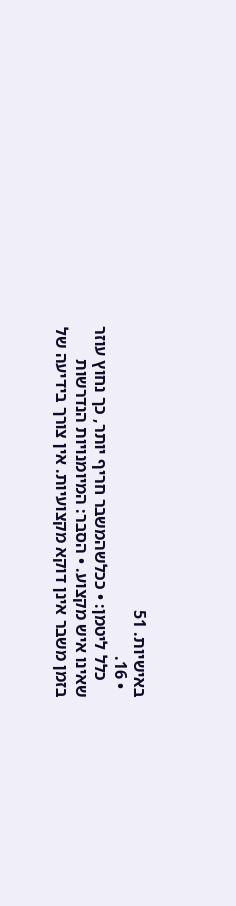באישיות. 51
  • 16.
    כלל ליטמן: • ככלשהמשבר חריף יותר, כך נחוץ עוזר שאינו איש מקצוע. • הסבר: המיומנויות הנדרשות בזמן משבר אינן דוקא מקצועיות. אין צורך בידיעה של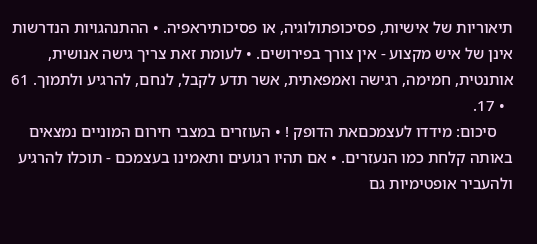תיאוריות של אישיות, פסיכופתולוגיה, או פסיכותיראפיה. • ההתנהגויות הנדרשות אינן של איש מקצוע - אין צורך בפירושים. • לעומת זאת צריך גישה אנושית, אותנטית, חמימה, רגישה ואמפאתית, אשר תדע לקבל, לנחם, להרגיע ולתמוך. 61
  • 17.
    סיכום: מידדו לעצמכםאת הדופק ! • העוזרים במצבי חירום המוניים נמצאים באותה קלחת כמו הנעזרים. • אם תהיו רגועים ותאמינו בעצמכם - תוכלו להרגיע ולהעביר אופטימיות גם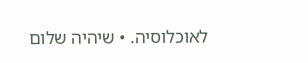לאוכלוסיה. • שיהיה שלום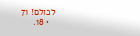לכולם! 71
  • 18.